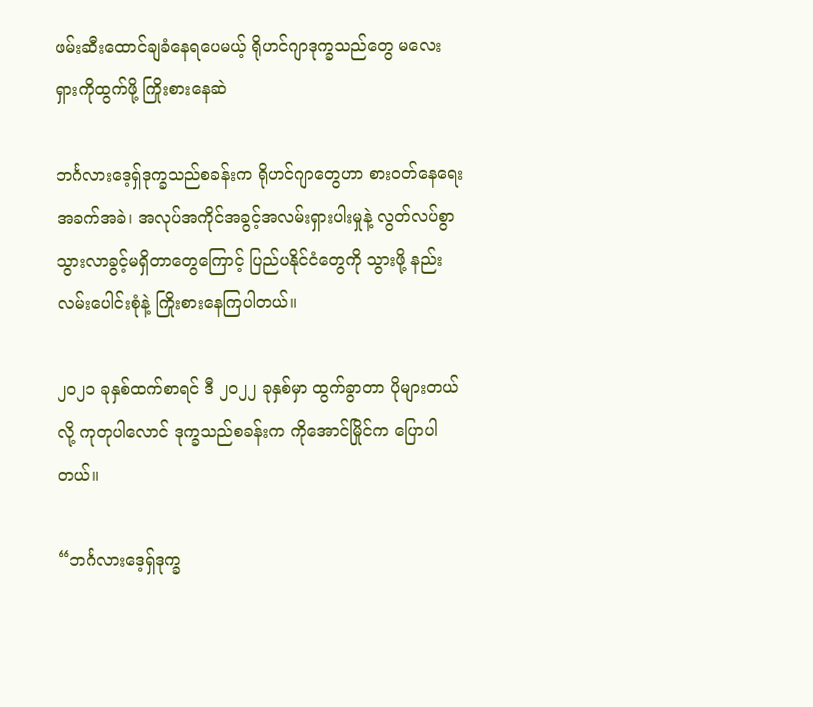ဖမ်းဆီးထောင်ချခံနေရပေမယ့် ရိုဟင်ဂျာဒုက္ခသည်တွေ မလေးရှားကိုထွက်ဖို့ ကြိုးစားနေဆဲ

ဘင်္ဂလားဒေ့ရှ်ဒုက္ခသည်စခန်းက ရိုဟင်ဂျာတွေဟာ စားဝတ်နေရေး အခက်အခဲ၊ အလုပ်အကိုင်အခွင့်အလမ်းရှားပါးမှုနဲ့ လွတ်လပ်စွာသွားလာခွင့်မရှိတာတွေကြောင့် ပြည်ပနိုင်ငံတွေကို သွားဖို့ နည်းလမ်းပေါင်းစုံနဲ့ ကြိုးစားနေကြပါတယ်။

၂ဝ၂၁ ခုနှစ်ထက်စာရင် ဒီ ၂ဝ၂၂ ခုနှစ်မှာ ထွက်ခွာတာ ပိုများတယ်လို့ ကုတုပါလောင် ဒုက္ခသည်စခန်းက ကိုအောင်မြိုင်က ပြောပါတယ်။

“ဘင်္ဂလားဒေ့ရှ်ဒုက္ခ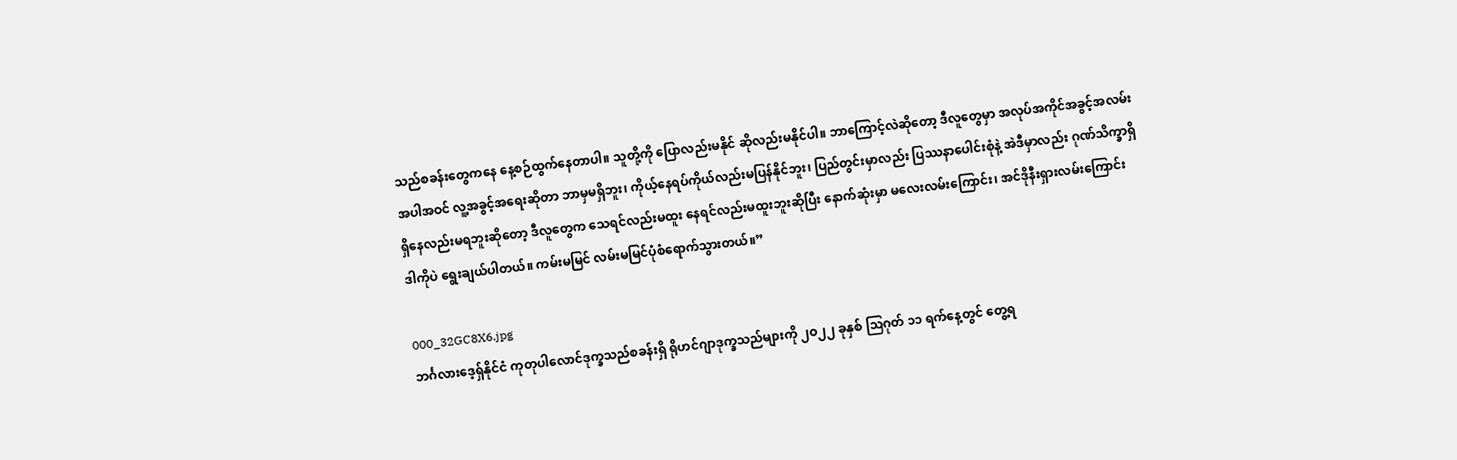သည်စခန်းတွေကနေ နေ့စဉ်ထွက်နေတာပါ။ သူတို့ကို ပြောလည်းမနိုင် ဆိုလည်းမနိုင်ပါ။ ဘာကြောင့်လဲဆိုတော့ ဒီလူတွေမှာ အလုပ်အကိုင်အခွင့်အလမ်းအပါအဝင် လူ့အခွင့်အရေးဆိုတာ ဘာမှမရှိဘူး၊ ကိုယ့်နေရပ်ကိုယ်လည်းမပြန်နိုင်ဘူး၊ ပြည်တွင်းမှာလည်း ပြဿနာပေါင်းစုံနဲ့ အဲဒီမှာလည်း ဂုဏ်သိက္ခာရှိရှိနေလည်းမရဘူးဆိုတော့ ဒီလူတွေက သေရင်လည်းမထူး နေရင်လည်းမထူးဘူးဆိုပြီး နောက်ဆုံးမှာ မလေးလမ်းကြောင်း၊ အင်ဒိုနီးရှားလမ်းကြောင်း ဒါကိုပဲ ရွေးချယ်ပါတယ်။ ကမ်းမမြင် လမ်းမမြင်ပုံစံရောက်သွားတယ်။”

000_32GC8X6.jpg
ဘင်္ဂလားဒေ့ရှ်နိုင်ငံ ကုတုပါလောင်ဒုက္ခသည်စခန်းရှိ ရိုဟင်ဂျာဒုက္ခသည်များကို ၂ဝ၂၂ ခုနှစ် ဩဂုတ် ၁၁ ရက်နေ့တွင် တွေ့ရ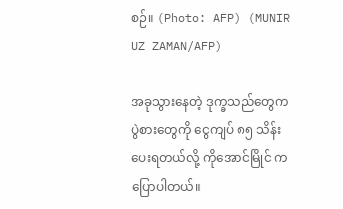စဉ်။ (Photo: AFP) (MUNIR UZ ZAMAN/AFP)

အခုသွားနေတဲ့ ဒုက္ခသည်တွေက ပွဲစားတွေကို ငွေကျပ် ၈၅ သိန်း ပေးရတယ်လို့ ကိုအောင်မြိုင် က ပြောပါတယ်။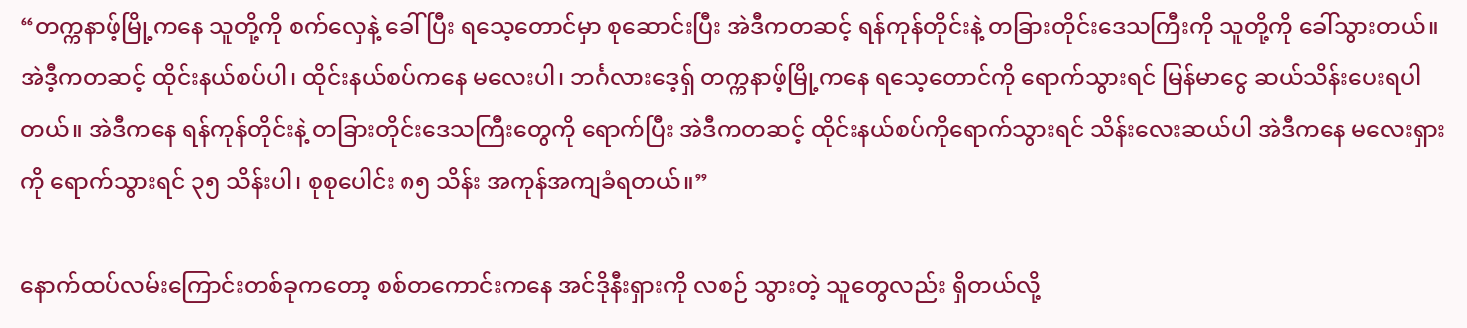“တက္ကနာဖ့်မြို့ကနေ သူတို့ကို စက်လှေနဲ့ ခေါ်ပြီး ရသေ့တောင်မှာ စုဆောင်းပြီး အဲဒီကတဆင့် ရန်ကုန်တိုင်းနဲ့ တခြားတိုင်းဒေသကြီးကို သူတို့ကို ခေါ်သွားတယ်။ အဲဒီ့ကတဆင့် ထိုင်းနယ်စပ်ပါ၊ ထိုင်းနယ်စပ်ကနေ မလေးပါ၊ ဘင်္ဂလားဒေ့ရှ် တက္ကနာဖ့်မြို့ကနေ ရသေ့တောင်ကို ရောက်သွားရင် မြန်မာငွေ ဆယ်သိန်းပေးရပါတယ်။ အဲဒီကနေ ရန်ကုန်တိုင်းနဲ့ တခြားတိုင်းဒေသကြီးတွေကို ရောက်ပြီး အဲဒီကတဆင့် ထိုင်းနယ်စပ်ကိုရောက်သွားရင် သိန်းလေးဆယ်ပါ အဲဒီကနေ မလေးရှားကို ရောက်သွားရင် ၃၅ သိန်းပါ၊ စုစုပေါင်း ၈၅ သိန်း အကုန်အကျခံရတယ်။”

နောက်ထပ်လမ်းကြောင်းတစ်ခုကတော့ စစ်တကောင်းကနေ အင်ဒိုနီးရှားကို လစဉ် သွားတဲ့ သူတွေလည်း ရှိတယ်လို့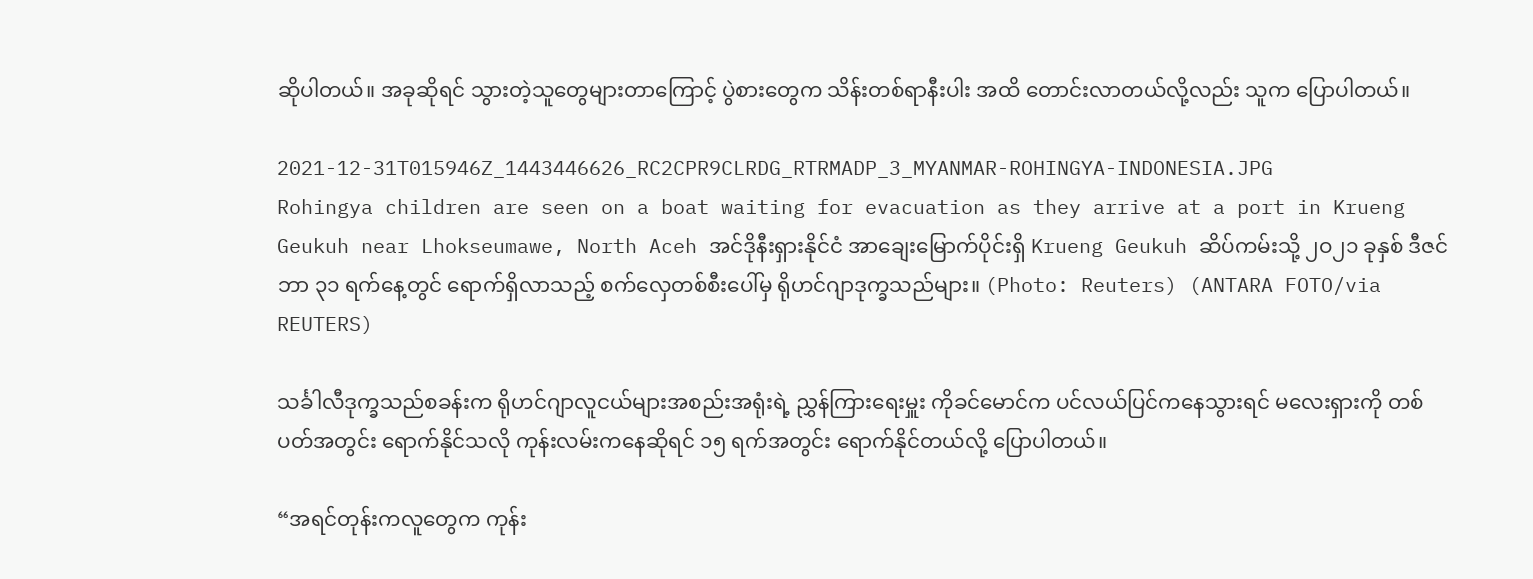ဆိုပါတယ်။ အခုဆိုရင် သွားတဲ့သူတွေများတာကြောင့် ပွဲစားတွေက သိန်းတစ်ရာနီးပါး အထိ တောင်းလာတယ်လို့လည်း သူက ပြောပါတယ်။

2021-12-31T015946Z_1443446626_RC2CPR9CLRDG_RTRMADP_3_MYANMAR-ROHINGYA-INDONESIA.JPG
Rohingya children are seen on a boat waiting for evacuation as they arrive at a port in Krueng Geukuh near Lhokseumawe, North Aceh အင်ဒိုနီးရှားနိုင်ငံ အာချေးမြောက်ပိုင်းရှိ Krueng Geukuh ဆိပ်ကမ်းသို့ ၂ဝ၂၁ ခုနှစ် ဒီဇင်ဘာ ၃၁ ရက်နေ့တွင် ရောက်ရှိလာသည့် စက်လှေတစ်စီးပေါ်မှ ရိုဟင်ဂျာဒုက္ခသည်များ။ (Photo: Reuters) (ANTARA FOTO/via REUTERS)

သင်္ခါလီဒုက္ခသည်စခန်းက ရိုဟင်ဂျာလူငယ်များအစည်းအရုံးရဲ့ ညွှန်ကြားရေးမှူး ကိုခင်မောင်က ပင်လယ်ပြင်ကနေသွားရင် မလေးရှားကို တစ်ပတ်အတွင်း ရောက်နိုင်သလို ကုန်းလမ်းကနေဆိုရင် ၁၅ ရက်အတွင်း ရောက်နိုင်တယ်လို့ ပြောပါတယ်။

“အရင်တုန်းကလူတွေက ကုန်း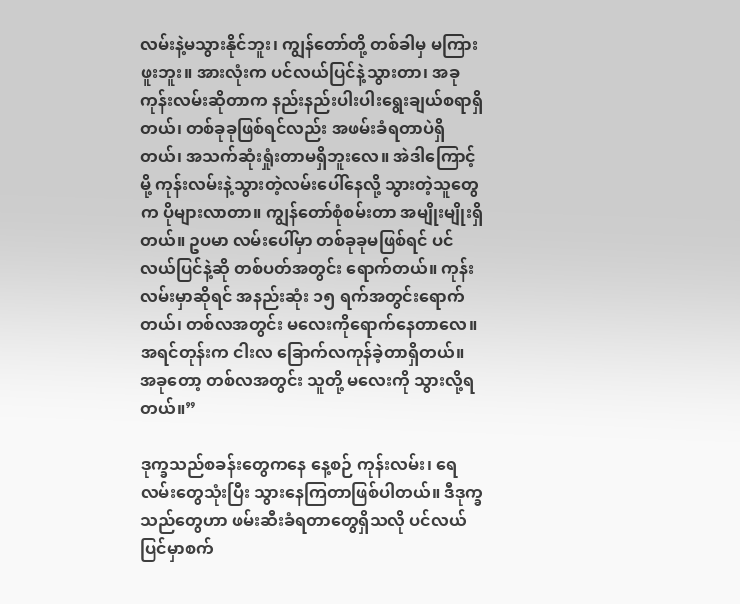လမ်းနဲ့မသွားနိုင်ဘူး၊ ကျွန်တော်တို့ တစ်ခါမှ မကြားဖူးဘူး။ အားလုံးက ပင်လယ်ပြင်နဲ့သွားတာ၊ အခုကုန်းလမ်းဆိုတာက နည်းနည်းပါးပါးရွေးချယ်စရာရှိတယ်၊ တစ်ခုခုဖြစ်ရင်လည်း အဖမ်းခံရတာပဲရှိတယ်၊ အသက်ဆုံးရှုံးတာမရှိဘူးလေ။ အဲဒါကြောင့်မို့ ကုန်းလမ်းနဲ့သွားတဲ့လမ်းပေါ်နေလို့ သွားတဲ့သူတွေက ပိုများလာတာ။ ကျွန်တော်စုံစမ်းတာ အမျိုးမျိုးရှိတယ်။ ဥပမာ လမ်းပေါ်မှာ တစ်ခုခုမဖြစ်ရင် ပင်လယ်ပြင်နဲ့ဆို တစ်ပတ်အတွင်း ရောက်တယ်။ ကုန်းလမ်းမှာဆိုရင် အနည်းဆုံး ၁၅ ရက်အတွင်းရောက်တယ်၊ တစ်လအတွင်း မလေးကိုရောက်နေတာလေ။ အရင်တုန်းက ငါးလ ခြောက်လကုန်ခဲ့တာရှိတယ်။ အခုတော့ တစ်လအတွင်း သူတို့ မလေးကို သွားလို့ရတယ်။”

ဒုက္ခသည်စခန်းတွေကနေ နေ့စဉ် ကုန်းလမ်း၊ ရေလမ်းတွေသုံးပြီး သွားနေကြတာဖြစ်ပါတယ်။ ဒီဒုက္ခသည်တွေဟာ ဖမ်းဆီးခံရတာတွေရှိသလို ပင်လယ်ပြင်မှာစက်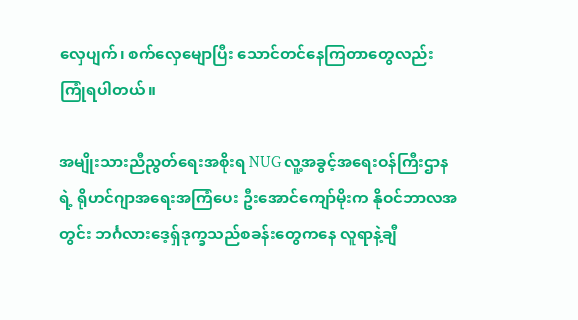လှေပျက်၊ စက်လှေမျောပြီး သောင်တင်နေကြတာတွေလည်း ကြုံရပါတယ်။

အမျိုးသားညီညွတ်ရေးအစိုးရ NUG လူ့အခွင့်အရေးဝန်ကြီးဌာန ရဲ့ ရိုဟင်ဂျာအရေးအကြံပေး ဦးအောင်ကျော်မိုးက နိုဝင်ဘာလအတွင်း ဘင်္ဂလားဒေ့ရှ်ဒုက္ခသည်စခန်းတွေကနေ လူရာနဲ့ချီ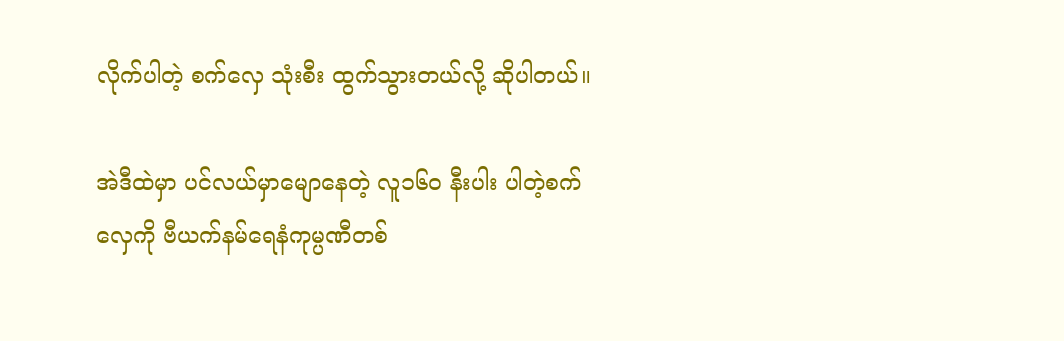လိုက်ပါတဲ့ စက်လှေ သုံးစီး ထွက်သွားတယ်လို့ ဆိုပါတယ်။

အဲဒီထဲမှာ ပင်လယ်မှာမျောနေတဲ့ လူ၁၆ဝ နီးပါး ပါတဲ့စက်လှေကို ဗီယက်နမ်ရေနံကုမ္ပဏီတစ်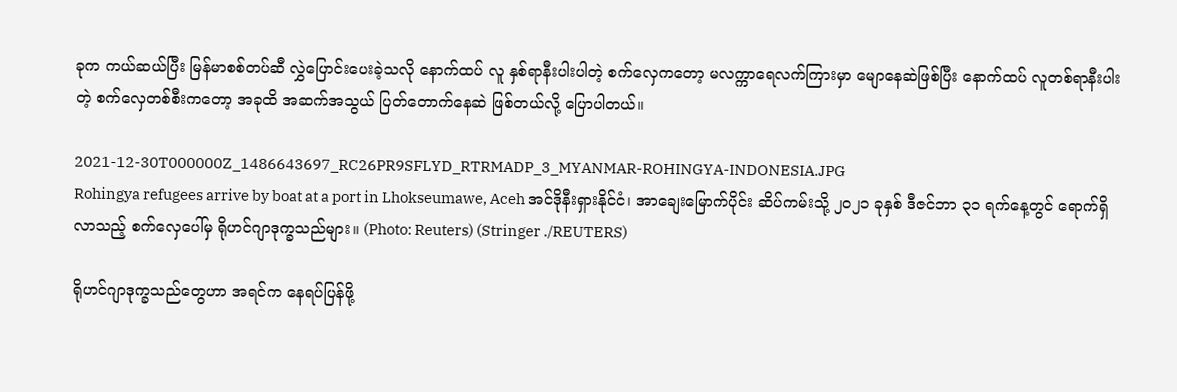ခုက ကယ်ဆယ်ပြီး မြန်မာစစ်တပ်ဆီ လွှဲပြောင်းပေးခဲ့သလို နောက်ထပ် လူ နှစ်ရာနီးပါးပါတဲ့ စက်လှေကတော့ မလက္ကာရေလက်ကြားမှာ မျောနေဆဲဖြစ်ပြီး နောက်ထပ် လူတစ်ရာနီးပါးတဲ့ စက်လှေတစ်စီးကတော့ အခုထိ အဆက်အသွယ် ပြတ်တောက်နေဆဲ ဖြစ်တယ်လို့ ပြောပါတယ်။

2021-12-30T000000Z_1486643697_RC26PR9SFLYD_RTRMADP_3_MYANMAR-ROHINGYA-INDONESIA.JPG
Rohingya refugees arrive by boat at a port in Lhokseumawe, Aceh အင်ဒိုနီးရှားနိုင်ငံ၊ အာချေးမြောက်ပိုင်း ဆိပ်ကမ်းသို့ ၂ဝ၂၁ ခုနှစ် ဒီဇင်ဘာ ၃၁ ရက်နေ့တွင် ရောက်ရှိလာသည့် စက်လှေပေါ်မှ ရိုဟင်ဂျာဒုက္ခသည်များ။ (Photo: Reuters) (Stringer ./REUTERS)

ရိုဟင်ဂျာဒုက္ခသည်တွေဟာ အရင်က နေရပ်ပြန်ဖို့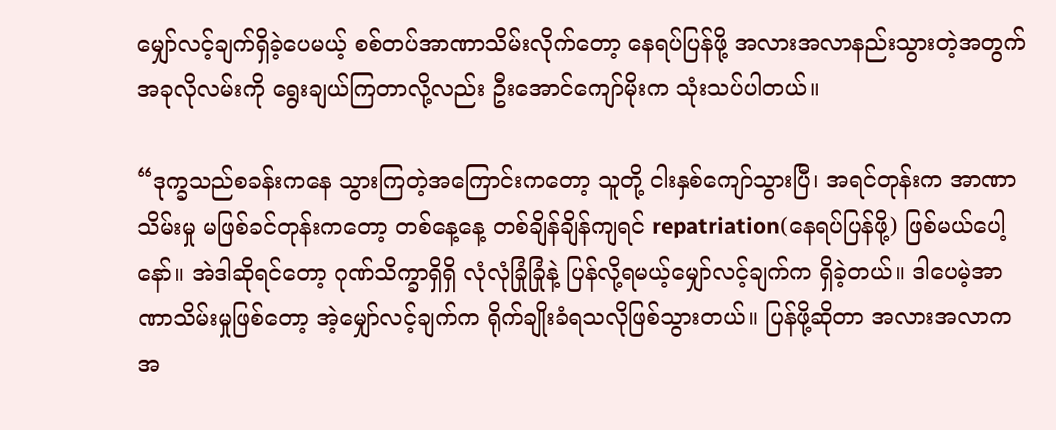မျှော်လင့်ချက်ရှိခဲ့ပေမယ့် စစ်တပ်အာဏာသိမ်းလိုက်တော့ နေရပ်ပြန်ဖို့ အလားအလာနည်းသွားတဲ့အတွက် အခုလိုလမ်းကို ရွေးချယ်ကြတာလို့လည်း ဦးအောင်ကျော်မိုးက သုံးသပ်ပါတယ်။

“ဒုက္ခသည်စခန်းကနေ သွားကြတဲ့အကြောင်းကတော့ သူတို့ ငါးနှစ်ကျော်သွားပြီ၊ အရင်တုန်းက အာဏာသိမ်းမှု မဖြစ်ခင်တုန်းကတော့ တစ်နေ့နေ့ တစ်ချိန်ချိန်ကျရင် repatriation(နေရပ်ပြန်ဖို့) ဖြစ်မယ်ပေါ့နော်။ အဲဒါဆိုရင်တော့ ဂုဏ်သိက္ခာရှိရှိ လုံလုံခြုံခြုံနဲ့ ပြန်လို့ရမယ့်မျှော်လင့်ချက်က ရှိခဲ့တယ်။ ဒါပေမဲ့အာဏာသိမ်းမှုဖြစ်တော့ အဲ့မျှော်လင့်ချက်က ရိုက်ချိုးခံရသလိုဖြစ်သွားတယ်။ ပြန်ဖို့ဆိုတာ အလားအလာက အ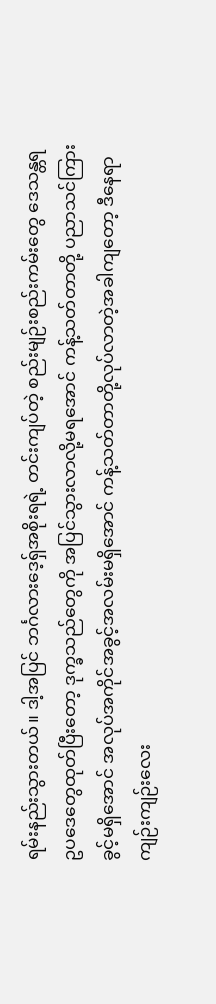ရမ်းနည်းသွားတယ်။ ဒါ့အပြင် ဘင်္ဂလားဒေ့ရှ်အစိုးရရဲ့ တင်းကျပ်တဲ့ စည်းမျဉ်းစည်းကမ်းတွေ ဒေသန္တရဥပဒေတွေထုတ်ပြီးတော့ ဒုက္ခသည်တွေကို အပြင်သွားလာလို့မရအောင် ကန့်သတ်တာတို့ ပညာသင်ကြားခွင့်မရှိအောင် အလုပ်အကိုင်အခွင့်အလမ်းမရှိအောင် ကန့်သတ်တာတို့လုပ်လာတဲ့အခါကျတော့ ဒီနေရာကျဉ်းကျဉ်းလေး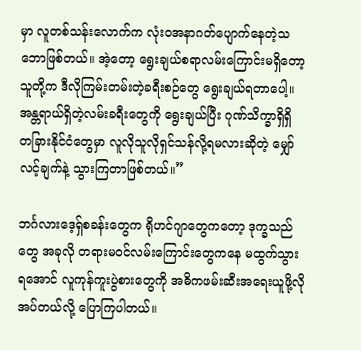မှာ လူတစ်သန်းလောက်က လုံးဝအနာဂတ်ပျောက်နေတဲ့သဘောဖြစ်တယ်။ အဲ့တော့ ရွေးချယ်စရာလမ်းကြောင်းမရှိတော့ သူတို့က ဒီလိုကြမ်းတမ်းတဲ့ခရီးစဉ်တွေ ရွေးချယ်ရတာပေါ့။ အန္တရာယ်ရှိတဲ့လမ်းခရီးတွေကို ရွေးချယ်‌ပြီး ဂုဏ်သိက္ခာရှိရှိ တခြားနိုင်ငံတွေမှာ လူလိုသူလိုရှင်သန်လို့ရမလားဆို‌တဲ့ မျှော်လင့်ချက်နဲ့ သွားကြတာဖြစ်တယ်။”

ဘင်္ဂလားဒေ့ရှ်စခန်းတွေက ရိုဟင်ဂျာတွေကတော့ ဒုက္ခသည်တွေ အခုလို တရားမဝင်လမ်းကြောင်းတွေကနေ မထွက်သွားရအောင် လူကုန်ကူးပွဲစားတွေကို အဓိကဖမ်းဆီးအရေးယူဖို့လိုအပ်တယ်လို့ ပြောကြပါတယ်။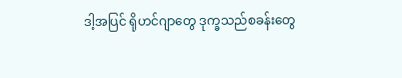ဒါ့အပြင် ရိုဟင်ဂျာတွေ ဒုက္ခသည်စခန်းတွေ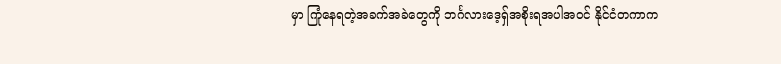မှာ ကြုံနေရတဲ့အခက်အခဲတွေကို ဘင်္ဂလားဒေ့ရှ်အစိုးရအပါအဝင် နိုင်ငံတကာက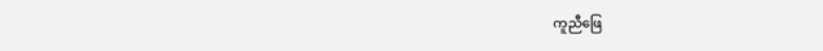ကူညီဖြေ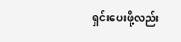ရှင်းပေးဖို့လည်း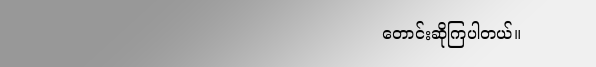တောင်းဆိုကြပါတယ်။